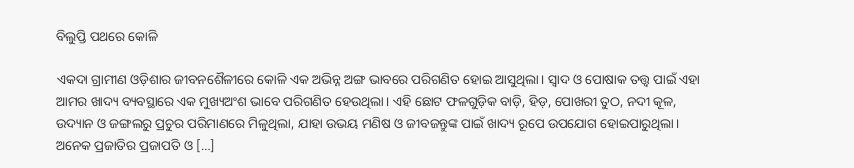ବିଲୁପ୍ତି ପଥରେ କୋଳି

ଏକଦା ଗ୍ରାମୀଣ ଓଡ଼ିଶାର ଜୀବନଶୈଳୀରେ କୋଳି ଏକ ଅଭିନ୍ନ ଅଙ୍ଗ ଭାବରେ ପରିଗଣିତ ହୋଇ ଆସୁଥିଲା। ସ୍ୱାଦ ଓ ପୋଷାକ ତତ୍ତ୍ୱ ପାଇଁ ଏହା ଆମର ଖାଦ୍ୟ ବ୍ୟବସ୍ଥାରେ ଏକ ମୁଖ୍ୟଅଂଶ ଭାବେ ପରିଗଣିତ ହେଉଥିଲା। ଏହି ଛୋଟ ଫଳଗୁଡ଼ିକ ବାଡ଼ି, ହିଡ଼, ପୋଖରୀ ତୁଠ, ନଦୀ କୂଳ, ଉଦ୍ୟାନ ଓ ଜଙ୍ଗଲରୁ ପ୍ରଚୁର ପରିମାଣରେ ମିଳୁଥିଲା, ଯାହା ଉଭୟ ମଣିଷ ଓ ଜୀବଜନ୍ତୁଙ୍କ ପାଇଁ ଖାଦ୍ୟ ରୂପେ ଉପଯୋଗ ହୋଇପାରୁଥିଲା। ଅନେକ ପ୍ରଜାତିର ପ୍ରଜାପତି ଓ […]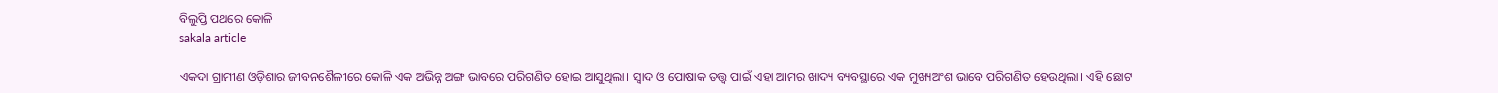ବିଲୁପ୍ତି ପଥରେ କୋଳି
sakala article

ଏକଦା ଗ୍ରାମୀଣ ଓଡ଼ିଶାର ଜୀବନଶୈଳୀରେ କୋଳି ଏକ ଅଭିନ୍ନ ଅଙ୍ଗ ଭାବରେ ପରିଗଣିତ ହୋଇ ଆସୁଥିଲା। ସ୍ୱାଦ ଓ ପୋଷାକ ତତ୍ତ୍ୱ ପାଇଁ ଏହା ଆମର ଖାଦ୍ୟ ବ୍ୟବସ୍ଥାରେ ଏକ ମୁଖ୍ୟଅଂଶ ଭାବେ ପରିଗଣିତ ହେଉଥିଲା। ଏହି ଛୋଟ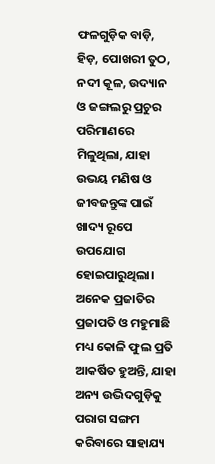ଫଳଗୁଡ଼ିକ ବାଡ଼ି, ହିଡ଼, ପୋଖରୀ ତୁଠ, ନଦୀ କୂଳ, ଉଦ୍ୟାନ ଓ ଜଙ୍ଗଲରୁ ପ୍ରଚୁର ପରିମାଣରେ ମିଳୁଥିଲା, ଯାହା ଉଭୟ ମଣିଷ ଓ ଜୀବଜନ୍ତୁଙ୍କ ପାଇଁ ଖାଦ୍ୟ ରୂପେ ଉପଯୋଗ ହୋଇପାରୁଥିଲା। ଅନେକ ପ୍ରଜାତିର ପ୍ରଜାପତି ଓ ମହୁମାଛି ମଧ୍ୟ କୋଳି ଫୁଲ ପ୍ରତି ଆକର୍ଷିତ ହୁଅନ୍ତି, ଯାହା ଅନ୍ୟ ଉଦ୍ଭିଦଗୁଡ଼ିକୁ ପରାଗ ସଙ୍ଗମ କରିବାରେ ସାହାଯ୍ୟ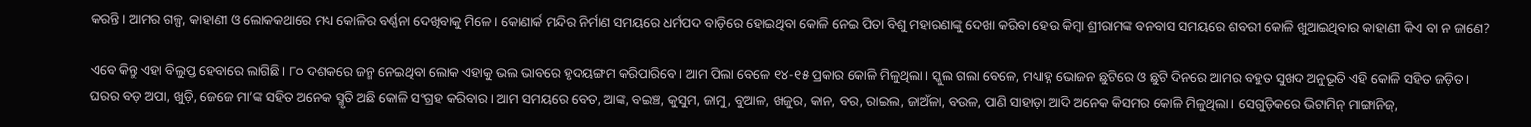କରନ୍ତି। ଆମର ଗଳ୍ପ, କାହାଣୀ ଓ ଲୋକକଥାରେ ମଧ୍ୟ କୋଳିର ବର୍ଣ୍ଣନା ଦେଖିବାକୁ ମିଳେ। କୋଣାର୍କ ମନ୍ଦିର ନିର୍ମାଣ ସମୟରେ ଧର୍ମପଦ ବାଡ଼ିରେ ହୋଇଥିବା କୋଳି ନେଇ ପିତା ବିଶୁ ମହାରଣାଙ୍କୁ ଦେଖା କରିବା ହେଉ କିମ୍ବା ଶ୍ରୀରାମଙ୍କ ବନବାସ ସମୟରେ ଶବରୀ କୋଳି ଖୁଆଇଥିବାର କାହାଣୀ କିଏ ବା ନ ଜାଣେ?

ଏବେ କିନ୍ତୁ ଏହା ବିଲୁପ୍ତ ହେବାରେ ଲାଗିଛି। ୮୦ ଦଶକରେ ଜନ୍ମ ନେଇଥିବା ଲୋକ ଏହାକୁ ଭଲ ଭାବରେ ହୃଦୟଙ୍ଗମ କରିପାରିବେ। ଆମ ପିଲା ବେଳେ ୧୪-୧୫ ପ୍ରକାର କୋଳି ମିଳୁଥିଲା। ସ୍କୁଲ ଗଲା ବେଳେ, ମଧ୍ୟାହ୍ନ ଭୋଜନ ଛୁଟିରେ ଓ ଛୁଟି ଦିନରେ ଆମର ବହୁତ ସୁଖଦ ଅନୁଭୂତି ଏହି କୋଳି ସହିତ ଜଡ଼ିତ। ଘରର ବଡ଼ ଅପା, ଖୁଡ଼ି, ଜେଜେ ମା’ଙ୍କ ସହିତ ଅନେକ ସ୍ମୃତି ଅଛି କୋଳି ସଂଗ୍ରହ କରିବାର। ଆମ ସମୟରେ ବେତ, ଆଙ୍କ, ବଇଞ୍ଚ, କୁସୁମ, ଜାମୁ, ବୁଆଳ, ଖଜୁର, କାନ, ବର, ରାଇଲ, ଜାଅଁଳା, ବଉଳ, ପାଣି ସାହାଡ଼ା ଆଦି ଅନେକ କିସମର କୋଳି ମିଳୁଥିଲା। ସେଗୁଡ଼ିକରେ ଭିଟାମିନ୍‌‌ ମାଙ୍ଗାନିଜ୍‌‌,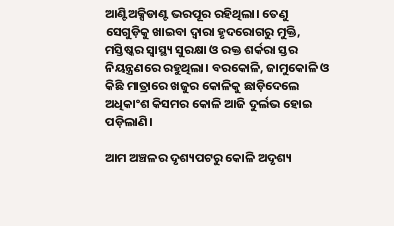ଆଣ୍ଟିଅକ୍ସିଡାଣ୍ଟ ଭରପୂର ରହିଥିଲା। ତେଣୁ ସେଗୁଡ଼ିକୁ ଖାଇବା ଦ୍ୱାରା ହୃଦରୋଗରୁ ମୁକ୍ତି, ମସ୍ତିଷ୍କର ସ୍ୱାସ୍ଥ୍ୟ ସୁରକ୍ଷା ଓ ରକ୍ତ ଶର୍କରା ସ୍ତର ନିୟନ୍ତ୍ରଣରେ ରହୁଥିଲା। ବରକୋଳି, ଜାମୁକୋଳି ଓ କିଛି ମାତ୍ରାରେ ଖଜୁର କୋଳିକୁ ଛାଡ଼ିଦେଲେ ଅଧିକାଂଶ କିସମର କୋଳି ଆଜି ଦୁର୍ଲଭ ହୋଇ ପଡ଼ିଲାଣି।

ଆମ ଅଞ୍ଚଳର ଦୃଶ୍ୟପଟରୁ କୋଳି ଅଦୃଶ୍ୟ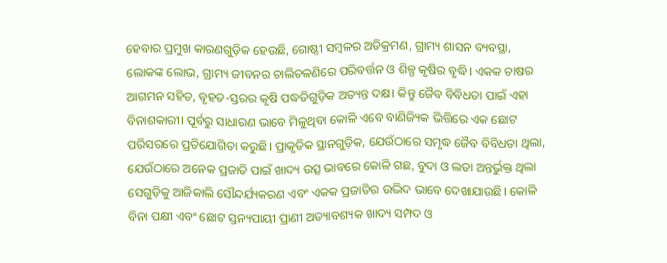ହେବାର ପ୍ରମୁଖ କାରଣଗୁଡ଼ିକ ହେଉଛି, ଗୋଷ୍ଠୀ ସମ୍ୱଳର ଅତିକ୍ରମଣ, ଗ୍ରାମ୍ୟ ଶାସନ ବ୍ୟବସ୍ଥା, ଲୋକଙ୍କ ଲୋଭ, ଗ୍ରାମ୍ୟ ଜୀବନର ଚାଲିଚଳଣିରେ ପରିବର୍ତ୍ତନ ଓ ଶିଳ୍ପ କୃଷିର ବୃଦ୍ଧି। ଏକକ ଚାଷର ଆଗମନ ସହିତ, ବୃହତ-ସ୍ତରର କୃଷି ପଦ୍ଧତିଗୁଡ଼ିକ ଅତ୍ୟନ୍ତ ଦକ୍ଷ। କିନ୍ତୁ ଜୈବ ବିବିଧତା ପାଇଁ ଏହା ବିନାଶକାରୀ। ପୂର୍ବରୁ ସାଧାରଣ ଭାବେ ମିଳୁଥିବା କୋଳି ଏବେ ବାଣିଜ୍ୟିକ ଭିତ୍ତିରେ ଏକ ଛୋଟ ପରିସରରେ ପ୍ରତିଯୋଗିତା କରୁଛି। ପ୍ରାକୃତିକ ସ୍ଥାନଗୁଡ଼ିକ, ଯେଉଁଠାରେ ସମୃଦ୍ଧ ଜୈବ ବିବିଧତା ଥିଲା, ଯେଉଁଠାରେ ଅନେକ ପ୍ରଜାତି ପାଇଁ ଖାଦ୍ୟ ଉତ୍ସ ଭାବରେ କୋଳି ଗଛ, ବୁଦା ଓ ଲତା ଅନ୍ତର୍ଭୁକ୍ତ ଥିଲା ସେଗୁଡ଼ିକୁ ଆଜିକାଲି ସୌନ୍ଦର୍ଯ୍ୟକରଣ ଏବଂ ଏକକ ପ୍ରଜାତିର ଉଦ୍ଭିଦ ଭାବେ ଦେଖାଯାଉଛି। କୋଳି ବିନା ପକ୍ଷୀ ଏବଂ ଛୋଟ ସ୍ତନ୍ୟପାୟୀ ପ୍ରାଣୀ ଅତ୍ୟାବଶ୍ୟକ ଖାଦ୍ୟ ସମ୍ପଦ ଓ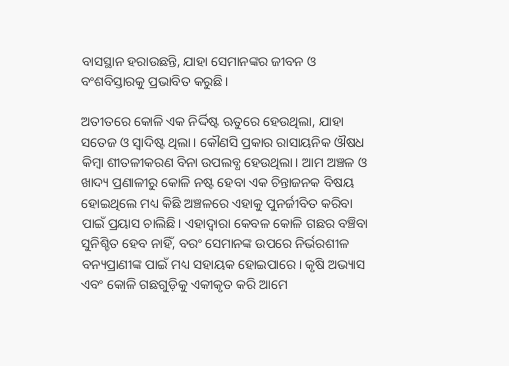ବାସସ୍ଥାନ ହରାଉଛନ୍ତି, ଯାହା ସେମାନଙ୍କର ଜୀବନ ଓ ବଂଶବିସ୍ତାରକୁ ପ୍ରଭାବିତ କରୁଛି।

ଅତୀତରେ କୋଳି ଏକ ନିର୍ଦ୍ଦିଷ୍ଟ ଋତୁରେ ହେଉଥିଲା, ଯାହା ସତେଜ ଓ ସ୍ୱାଦିଷ୍ଟ ଥିଲା। କୌଣସି ପ୍ରକାର ରାସାୟନିକ ଔଷଧ କିମ୍ୱା ଶୀତଳୀକରଣ ବିନା ଉପଲବ୍ଧ ହେଉଥିଲା। ଆମ ଅଞ୍ଚଳ ଓ ଖାଦ୍ୟ ପ୍ରଣାଳୀରୁ କୋଳି ନଷ୍ଟ ହେବା ଏକ ଚିନ୍ତାଜନକ ବିଷୟ ହୋଇଥିଲେ ମଧ୍ୟ କିଛି ଅଞ୍ଚଳରେ ଏହାକୁ ପୁନର୍ଜୀବିତ କରିବା ପାଇଁ ପ୍ରୟାସ ଚାଲିଛି। ଏହାଦ୍ୱାରା କେବଳ କୋଳି ଗଛର ବଞ୍ଚିବା ସୁନିଶ୍ଚିତ ହେବ ନାହିଁ, ବରଂ ସେମାନଙ୍କ ଉପରେ ନିର୍ଭରଶୀଳ ବନ୍ୟପ୍ରାଣୀଙ୍କ ପାଇଁ ମଧ୍ୟ ସହାୟକ ହୋଇପାରେ। କୃଷି ଅଭ୍ୟାସ ଏବଂ କୋଳି ଗଛଗୁଡ଼ିକୁ ଏକୀକୃତ କରି ଆମେ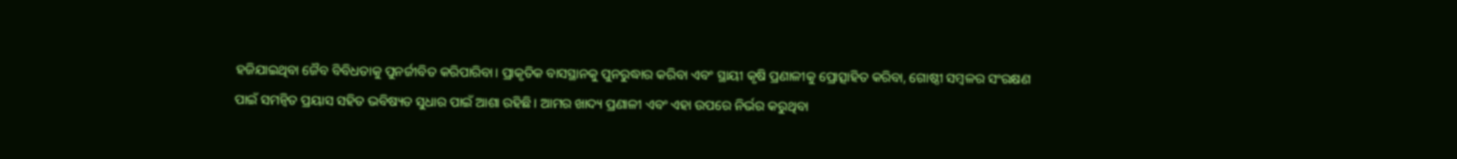ହଜିଯାଇଥିବା ଜୈବ ବିବିଧତାକୁ ପୁନର୍ଜୀବିତ କରିପାରିବା। ପ୍ରାକୃତିକ ବାସସ୍ଥାନକୁ ପୁନରୁଦ୍ଧାର କରିବା ଏବଂ ସ୍ଥାୟୀ କୃଷି ପ୍ରଣାଳୀକୁ ପ୍ରୋତ୍ସାହିତ କରିବା, ଗୋଷ୍ଠୀ ସମ୍ୱଳର ସଂରକ୍ଷଣ ପାଇଁ ସମନ୍ୱିତ ପ୍ରୟାସ ସହିତ ଭବିଷ୍ୟତ ସୁଧାର ପାଇଁ ଆଶା ରହିଛି। ଆମର ଖାଦ୍ୟ ପ୍ରଣାଳୀ ଏବଂ ଏହା ଉପରେ ନିର୍ଭର କରୁଥିବା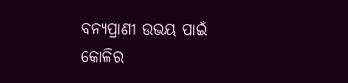ବନ୍ୟପ୍ରାଣୀ ଉଭୟ ପାଇଁ କୋଳିର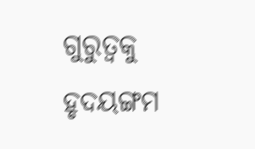ଗୁରୁତ୍ୱକୁ ହୃଦୟଙ୍ଗମ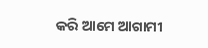କରି ଆମେ ଆଗାମୀ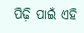ପିଢ଼ି ପାଇଁ ଏହି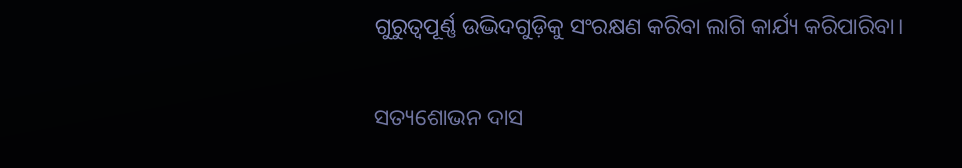ଗୁରୁତ୍ୱପୂର୍ଣ୍ଣ ଉଦ୍ଭିଦଗୁଡ଼ିକୁ ସଂରକ୍ଷଣ କରିବା ଲାଗି କାର୍ଯ୍ୟ କରିପାରିବା।

ସତ୍ୟଶୋଭନ ଦାସ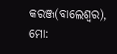କରଞ୍ଜ(ବାଲେଶ୍ୱର), ମୋ: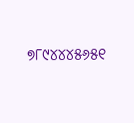୭୮୯୪୪୪୫୬୫୧